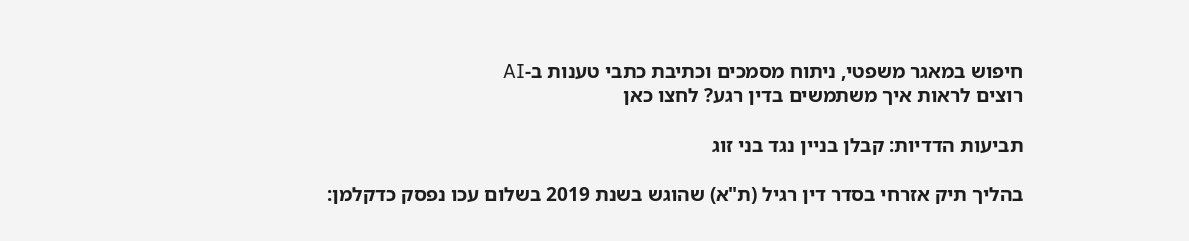חיפוש במאגר משפטי, ניתוח מסמכים וכתיבת כתבי טענות ב-AI
רוצים לראות איך משתמשים בדין רגע? לחצו כאן

תביעות הדדיות: קבלן בניין נגד בני זוג

בהליך תיק אזרחי בסדר דין רגיל (ת"א) שהוגש בשנת 2019 בשלום עכו נפסק כדקלמן: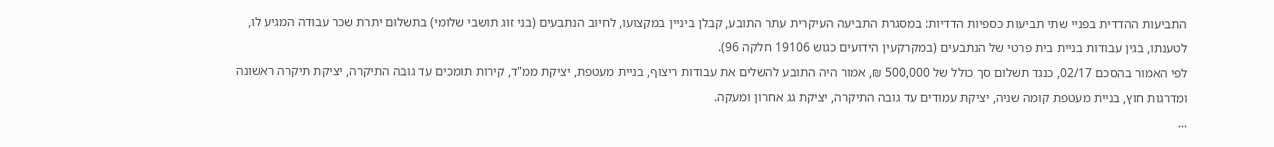התביעות ההדדית בפניי שתי תביעות כספיות הדדיות: במסגרת התביעה העיקרית עתר התובע, קבלן ביניין במקצועו, לחיוב הנתבעים (בני זוג תושבי שלומי) בתשלום יתרת שכר עבודה המגיע לו, לטענתו, בגין עבודות בניית בית פרטי של הנתבעים (במקרקעין הידועים כגוש 19106 חלקה 96).
לפי האמור בהסכם 02/17, כנגד תשלום סך כולל של 500,000 ₪, אמור היה התובע להשלים את עבודות ריצוף, בניית מעטפת, יציקת ממ"ד, קירות תומכים עד גובה התיקרה, יציקת תיקרה ראשונה ומדרגות חוץ, בניית מעטפת קומה שניה, יציקת עמודים עד גובה התיקרה, יציקת גג אחרון ומעקה.
...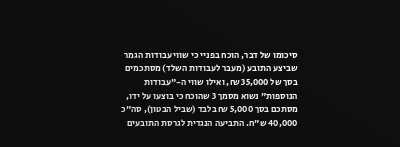סיכומו של דבר, הוכח בפניי כי שווי עבודות הגמר שביצע התובע (מעבר לעבודות השלד) מסתכמים בסך של 35,000 ₪, ואילו שווי ה-"עבודות הנוספות" נשוא מסמך 3 שהוכח כי בוצעו על ידו, מסתכם בסך 5,000 ₪ בלבד (שביל הבטון), סה"כ 40,000 ש"ח. התביעה הנגדית לגרסת התובעים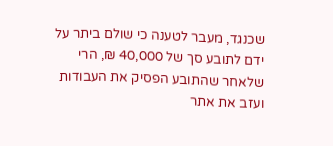שכנגד, מעבר לטענה כי שולם ביתר על ידם לתובע סך של 40,000 ₪, הרי שלאחר שהתובע הפסיק את העבודות ועזב את אתר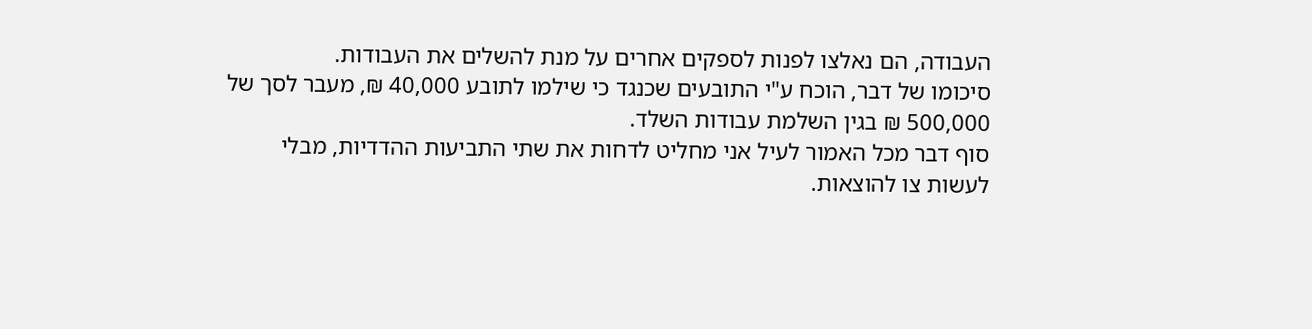העבודה, הם נאלצו לפנות לספקים אחרים על מנת להשלים את העבודות.
סיכומו של דבר, הוכח ע"י התובעים שכנגד כי שילמו לתובע 40,000 ₪, מעבר לסך של 500,000 ₪ בגין השלמת עבודות השלד.
סוף דבר מכל האמור לעיל אני מחליט לדחות את שתי התביעות ההדדיות, מבלי לעשות צו להוצאות.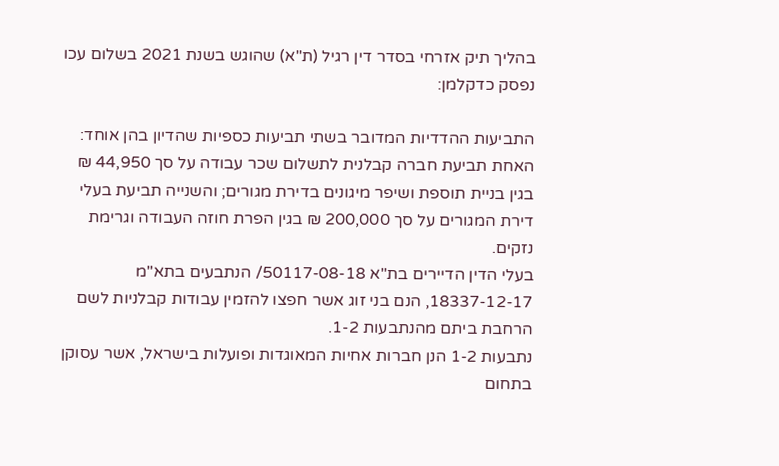בהליך תיק אזרחי בסדר דין רגיל (ת"א) שהוגש בשנת 2021 בשלום עכו נפסק כדקלמן:

התביעות ההדדיות המדובר בשתי תביעות כספיות שהדיון בהן אוחד: האחת תביעת חברה קבלנית לתשלום שכר עבודה על סך 44,950 ₪ בגין בניית תוספת ושיפר מיגונים בדירת מגורים; והשנייה תביעת בעלי דירת המגורים על סך 200,000 ₪ בגין הפרת חוזה העבודה וגרימת נזקים.
בעלי הדין הדיירים בת"א 50117-08-18/ הנתבעים בתא"מ 18337-12-17, הנם בני זוג אשר חפצו להזמין עבודות קבלניות לשם הרחבת ביתם מהנתבעות 1-2.
נתבעות 1-2 הנן חברות אחיות המאוגדות ופועלות בישראל, אשר עסוקן בתחום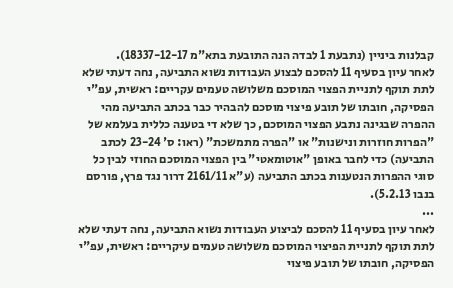קבלנות ביניין (נתבעת 1 לבדה הנה התובעת בתא"מ 18337-12-17).
לאחר עיון בסעיף 11 להסכם לבצוע העבודות נשוא התביעה, נחה דעתי שלא לתת תוקף לתניית הפצוי המוסכם משלושה טעמים עקריים: ראשית, עפ"י הפסיקה, חובתו של תובע פיצוי מוסכם להבהיר כבר בכתב התביעה מהי ההפרה שבגינה נתבע הפצוי המוסכם, כך שלא די בטענה כללית בעלמא של "הפרות חוזרות ונישנות" או "הפרה מתמשכת" (ראו: ס' 23-24 לכתב התביעה) כדי לחבר באופן "אוטומאטי" בין הפצוי המוסכם החוזי לבין כל סוגי ההפרות הנטענות בכתב התביעה (ע"א 2161/11 דרור נגד פרץ, פורסם בנבו 5.2.13).
...
לאחר עיון בסעיף 11 להסכם לביצוע העבודות נשוא התביעה, נחה דעתי שלא לתת תוקף לתניית הפיצוי המוסכם משלושה טעמים עיקריים: ראשית, עפ"י הפסיקה, חובתו של תובע פיצוי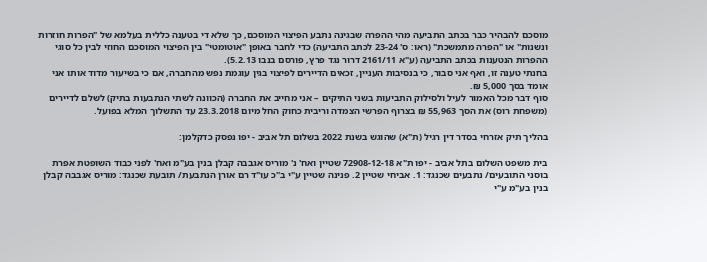מוסכם להבהיר כבר בכתב התביעה מהי ההפרה שבגינה נתבע הפיצוי המוסכם, כך שלא די בטענה כללית בעלמא של "הפרות חוזרות ונשנות" או "הפרה מתמשכת" (ראו: ס' 23-24 לכתב התביעה) כדי לחבר באופן "אוטומטי" בין הפיצוי המוסכם החוזי לבין כל סוגי ההפרות הנטענות בכתב התביעה (ע"א 2161/11 דרור נגד פרץ, פורסם בנבו 5.2.13).
בחנתי טענה זו, ואף אני סבור, כי בנסיבות העניין, זכאים הדיירים לפיצוי בגין עוגמת נפש מהחברה, אם כי בשיעור מדוד אותו אני אומד בסך 5,000 ₪.
סוף דבר מכל האמור לעיל ולסילוק התביעות בשני התיקים – אני מחייב את החברה (הכוונה לשתי הנתבעות בתיק) לשלם לדיירים (משפחת רוס) את הסך 55,963 ₪ בצרוף הפרשי הצמדה וריבית כחוק החל מיום 23.3.2018 עד התשלוך המלא בפועל.

בהליך תיק אזרחי בסדר דין רגיל (ת"א) שהוגש בשנת 2022 בשלום תל אביב - יפו נפסק כדקלמן:

בית משפט השלום בתל אביב - יפו ת"א 72908-12-18 שטיין ואח' נ' מוריס אגבבה קבלן בנין בע"מ ואח' לפני כבוד השופטת אפרת בוסני התובעים/ נתבעים שכנגד: 1. אביחי שטיין 2. פנינה שטיין ע"י ב"כ עו"ד רם אורן הנתבעת/ תובעת שכנגד: מוריס אגבבה קבלן בנין בע"מ ע"י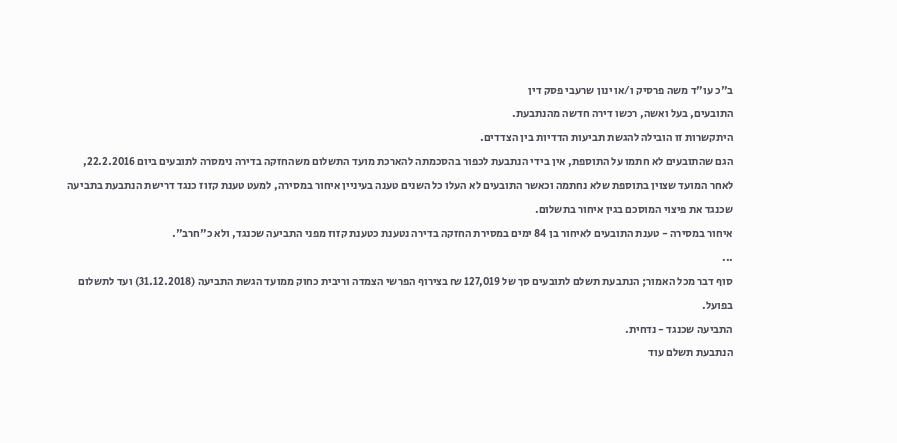ב"כ עו"ד משה פרסיק ו/או ינון שרעבי פסק דין
התובעים, בעל ואשה, רכשו דירה חדשה מהנתבעת.
היתקשרות זו הובילה להגשת תביעות הדדיות בין הצדדים.
הגם שהתובעים לא חתמו על התוספת, אין בידי הנתבעת לכפור בהסכמתה להארכת מועד התשלום משהחזקה בדירה נימסרה לתובעים ביום 22.2.2016, לאחר המועד שצוין בתוספת שלא נחתמה וכאשר התובעים לא העלו כל השנים טענה בעיניין איחור במסירה, למעט טענת קזוז כנגד דרישת הנתבעת בתביעה שכנגד את פיצוי המוסכם בגין איחור בתשלום.
איחור במסירה - טענת התובעים לאיחור בן 84 ימים במסירת החזקה בדירה נטענת כטענת קזוז מפני התביעה שכנגד, ולא כ"חרב".
...
סוף דבר מכל האמור; הנתבעת תשלם לתובעים סך של 127,019 ₪ בצירוף הפרשי הצמדה וריבית כחוק ממועד הגשת התביעה (31.12.2018) ועד לתשלום בפועל.
התביעה שכנגד - נדחית.
הנתבעת תשלם עוד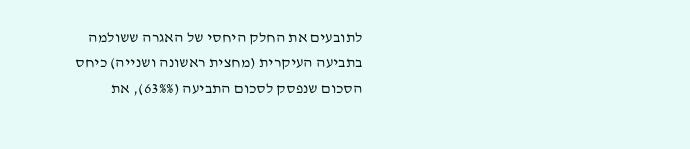לתובעים את החלק היחסי של האגרה ששולמה בתביעה העיקרית (מחצית ראשונה ושנייה) כיחס הסכום שנפסק לסכום התביעה (63%%), את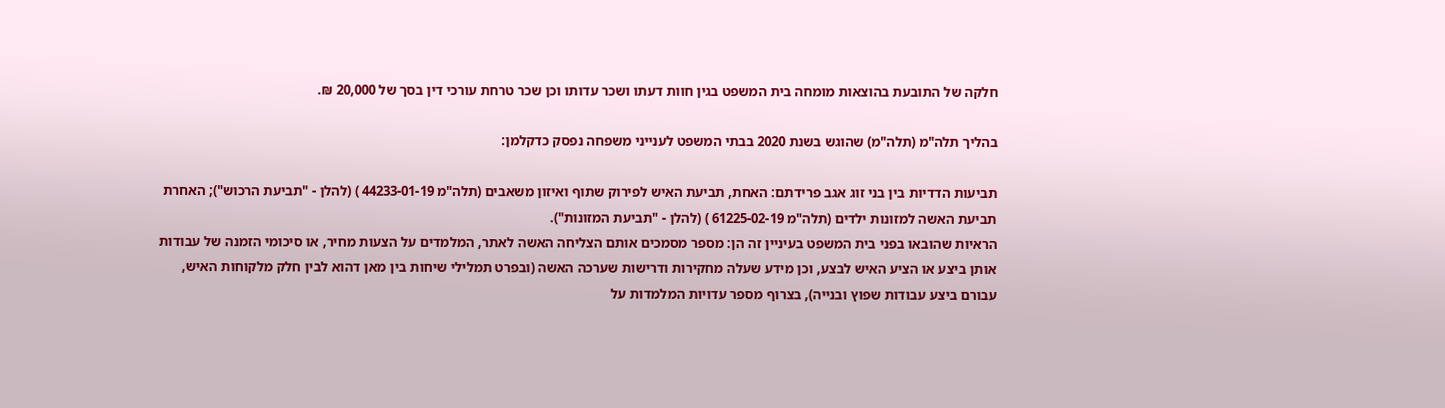חלקה של התובעת בהוצאות מומחה בית המשפט בגין חוות דעתו ושכר עדותו וכן שכר טרחת עורכי דין בסך של 20,000 ₪.

בהליך תלה"מ (תלה"מ) שהוגש בשנת 2020 בבתי המשפט לענייני משפחה נפסק כדקלמן:

תביעות הדדיות בין בני זוג אגב פרידתם: האחת, תביעת האיש לפירוק שתוף ואיזון משאבים (תלה"מ 44233-01-19 ) (להלן - "תביעת הרכוש"); האחרת תביעת האשה למזונות ילדים (תלה"מ 61225-02-19 ) (להלן - "תביעת המזונות").
הראיות שהובאו בפני בית המשפט בעיניין זה הן: מספר מסמכים אותם הצליחה האשה לאתר, המלמדים על הצעות מחיר, או סיכומי הזמנה של עבודות אותן ביצע או הציע האיש לבצע, וכן מידע שעלה מחקירות ודרישות שערכה האשה (ובפרט תמלילי שיחות בין מאן דהוא לבין חלק מלקוחות האיש, עבורם ביצע עבודות שפוץ ובנייה), בצרוף מספר עדויות המלמדות על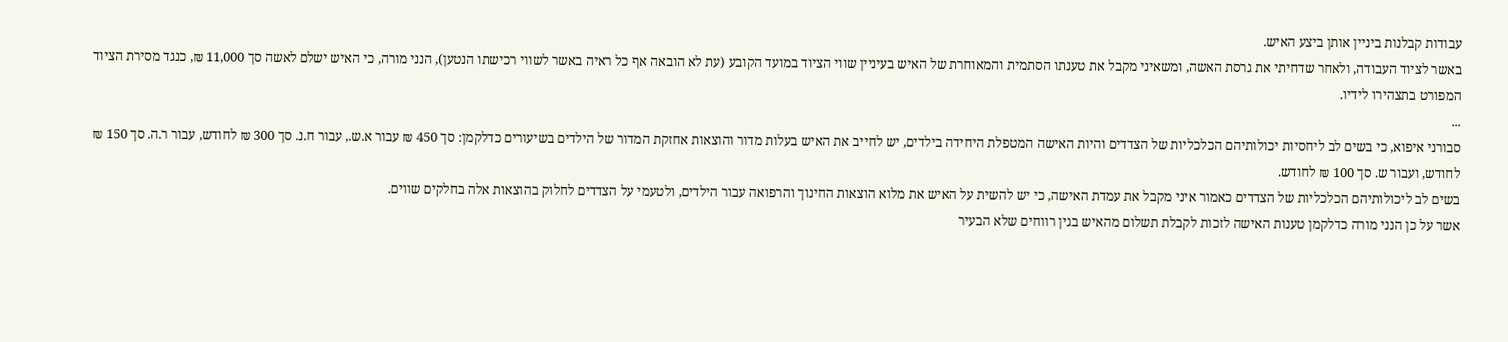עבודות קבלנות ביניין אותן ביצע האיש.
באשר לציוד העבודה, ולאחר שדחיתי את גרסת האשה, ומשאיני מקבל את טענתו הסתמית והמאוחרת של האיש בעיניין שווי הציוד במועד הקובע (עת לא הובאה אף כל ראיה באשר לשווי רכישתו הנטען), הנני מורה, כי האיש ישלם לאשה סך 11,000 ₪, כנגד מסירת הציוד המפורט בתצהירו לידיו.
...
סבורני איפוא, כי בשים לב ליחסיות יכולותיהם הכלכליות של הצדדים והיות האישה המטפלת היחידה בילדים, יש לחייב את האיש בעלות מדור והוצאות אחזקת המדור של הילדים בשיעורים כדלקמן: סך 450 ₪ עבור א.ש., עבור ח.נ. סך 300 ₪ לחודש, עבור ר.ה. סך 150 ₪ לחודש, ועבור ש. סך 100 ₪ לחודש.
בשים לב ליכולותיהם הכלכליות של הצדדים כאמור איני מקבל את עמדת האישה, כי יש להשית על האיש את מלוא הוצאות החינוך והרפואה עבור הילדים, ולטעמי על הצדדים לחלוק בהוצאות אלה בחלקים שווים.
אשר על כן הנני מורה כדלקמן טענות האישה לזכות לקבלת תשלום מהאיש בגין רווחים שלא הבעיר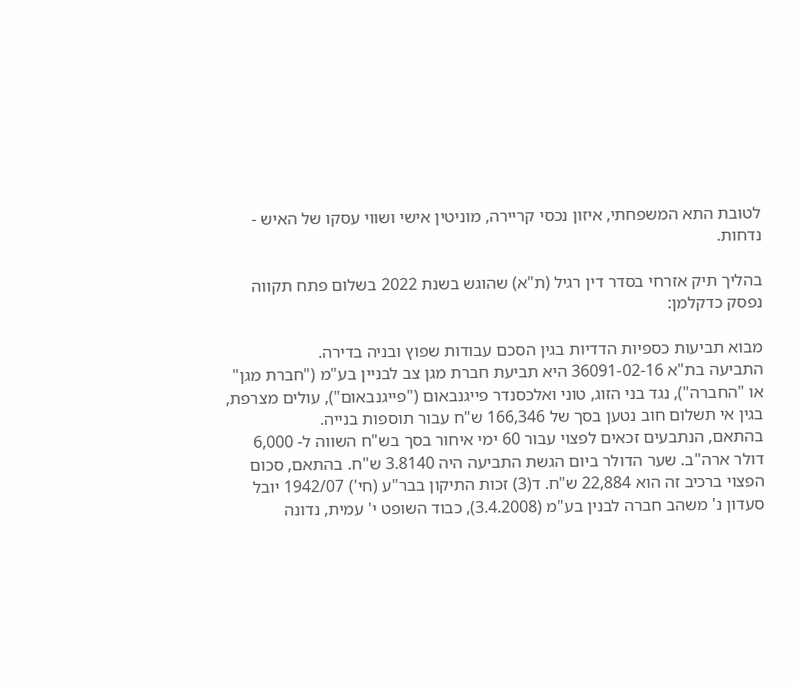לטובת התא המשפחתי, איזון נכסי קריירה, מוניטין אישי ושווי עסקו של האיש - נדחות.

בהליך תיק אזרחי בסדר דין רגיל (ת"א) שהוגש בשנת 2022 בשלום פתח תקווה נפסק כדקלמן:

מבוא תביעות כספיות הדדיות בגין הסכם עבודות שפוץ ובניה בדירה.
התביעה בת"א 36091-02-16 היא תביעת חברת מגן צב לבניין בע"מ ("חברת מגן" או "החברה"), נגד בני הזוג, טוני ואלכסנדר פייגנבאום ("פייגנבאום"), עולים מצרפת, בגין אי תשלום חוב נטען בסך של 166,346 ש"ח עבור תוספות בנייה.
בהתאם, הנתבעים זכאים לפצוי עבור 60 ימי איחור בסך בש"ח השווה ל- 6,000 דולר ארה"ב. שער הדולר ביום הגשת התביעה היה 3.8140 ש"ח. בהתאם, סכום הפצוי ברכיב זה הוא 22,884 ש"ח. ד(3) זכות התיקון בבר"ע (חי') 1942/07 יובל סעדון נ' משהב חברה לבנין בע"מ (3.4.2008), כבוד השופט י' עמית, נדונה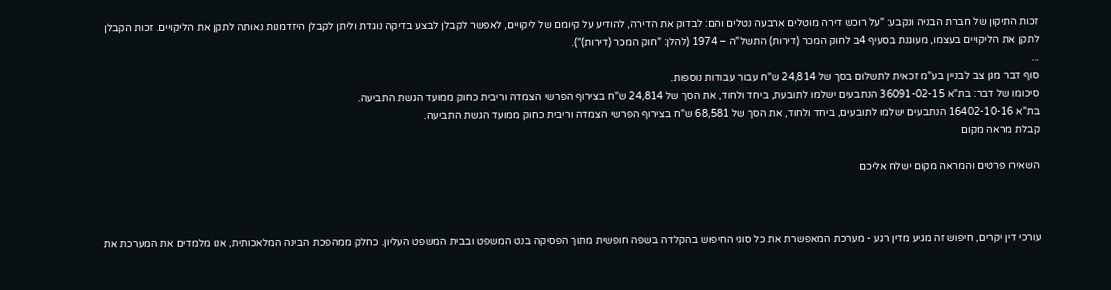זכות התיקון של חברת הבניה ונקבע: "על רוכש דירה מוטלים ארבעה נטלים והם: לבדוק את הדירה, להודיע על קיומם של ליקויים, לאפשר לקבלן לבצע בדיקה נוגדת וליתן לקבלן היזדמנות נאותה לתקן את הליקויים. זכות הקבלן לתקן את הליקויים בעצמו, מעוגנת בסעיף 4ב לחוק המכר (דירות) התשל"ה – 1974 (להלן: "חוק המכר (דירות)").
...
סוף דבר מגן צב לבניין בע"מ זכאית לתשלום בסך של 24,814 ש"ח עבור עבודות נוספות.
סיכומו של דבר: בת"א 36091-02-15 הנתבעים ישלמו לתובעת, ביחד ולחוד, את הסך של 24,814 ש"ח בצירוף הפרשי הצמדה וריבית כחוק ממועד הגשת התביעה.
בת"א 16402-10-16 הנתבעים ישלמו לתובעים, ביחד ולחוד, את הסך של 68,581 ש"ח בצירוף הפרשי הצמדה וריבית כחוק ממועד הגשת התביעה.
קבלת מראה מקום

השאירו פרטים והמראה מקום ישלח אליכם



עורכי דין יקרים, חיפוש זה מגיע מדין רגע - מערכת המאפשרת את כל סוגי החיפוש בהקלדה בשפה חופשית מתוך הפסיקה בנט המשפט ובבית המשפט העליון. כחלק ממהפכת הבינה המלאכותית, אנו מלמדים את המערכת את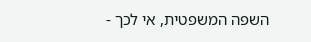השפה המשפטית, אי לכך -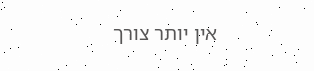אין יותר צורך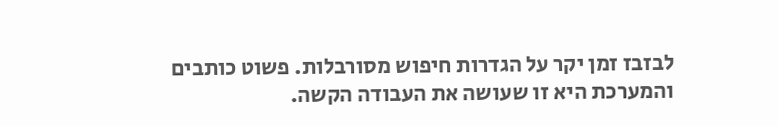לבזבז זמן יקר על הגדרות חיפוש מסורבלות. פשוט כותבים והמערכת היא זו שעושה את העבודה הקשה.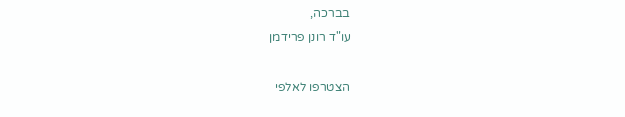בברכה,
עו"ד רונן פרידמן

הצטרפו לאלפי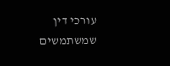עורכי דין שמשתמשים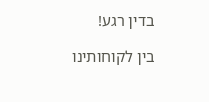בדין רגע!

בין לקוחותינו